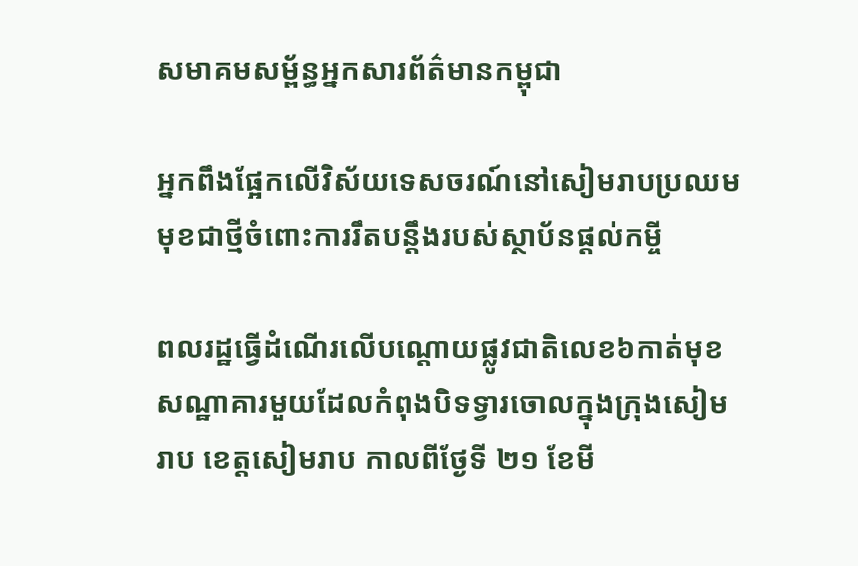សមាគមសម្ព័ន្ធអ្នកសារព័ត៌មានកម្ពុជា

អ្នកពឹងផ្អែកលើវិស័យទេសចរណ៍នៅសៀមរាបប្រឈមមុខជាថ្មីចំពោះការរឹតបន្តឹងរបស់ស្ថាប័នផ្តល់កម្ចី

ពលរដ្ឋធ្វើដំណើរលើបណ្តោយផ្លូវជាតិលេខ៦កាត់មុខសណ្ឋាគារមួយដែលកំពុងបិទទ្វារចោលក្នុងក្រុងសៀមរាប ខេត្តសៀមរាប កាលពីថ្ងែទី ២១ ខែមី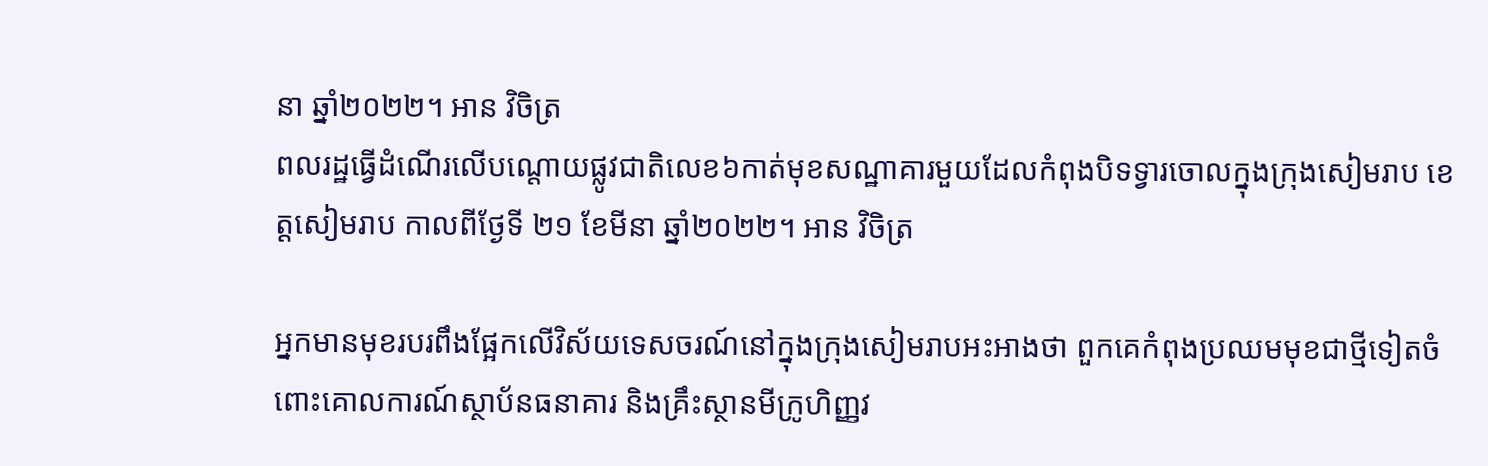នា ឆ្នាំ២០២២។ អាន វិចិត្រ
ពលរដ្ឋធ្វើដំណើរលើបណ្តោយផ្លូវជាតិលេខ៦កាត់មុខសណ្ឋាគារមួយដែលកំពុងបិទទ្វារចោលក្នុងក្រុងសៀមរាប ខេត្តសៀមរាប កាលពីថ្ងែទី ២១ ខែមីនា ឆ្នាំ២០២២។ អាន វិចិត្រ

អ្នកមានមុខរបរពឹងផ្អែកលើវិស័យទេសចរណ៍នៅក្នុងក្រុងសៀមរាបអះអាងថា ពួកគេកំពុងប្រឈមមុខជាថ្មីទៀតចំពោះគោលការណ៍ស្ថាប័នធនាគារ និងគ្រឹះស្ថានមីក្រូហិញ្ញវ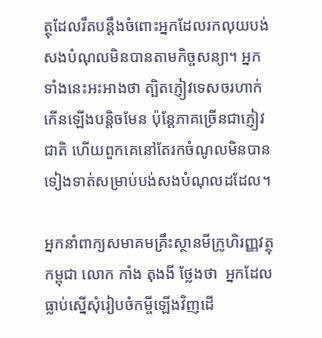ត្ថុដែលរឹតបន្តឹងចំពោះអ្នកដែលរកលុយបង់សងបំណុលមិនបានតាមកិច្ចសន្យា។ អ្នកទាំងនេះអះអាងថា ត្បិតភ្ញៀវទេសចរហាក់កើនឡើងបន្តិចមែន ប៉ុន្តែភាគច្រើនជាភ្ញៀវជាតិ ហើយពួកគេនៅតែរកចំណូលមិនបានទៀងទាត់សម្រាប់បង់សងបំណុលដដែល។

អ្នកនាំពាក្យសមាគមគ្រឹះស្ថានមីក្រូហិរញ្ញវត្ថុកម្ពុជា លោក កាំង តុងងី ថ្លែងថា  អ្នកដែលធ្លាប់ស្នើសុំរៀបចំកម្ចីឡើងវិញដើ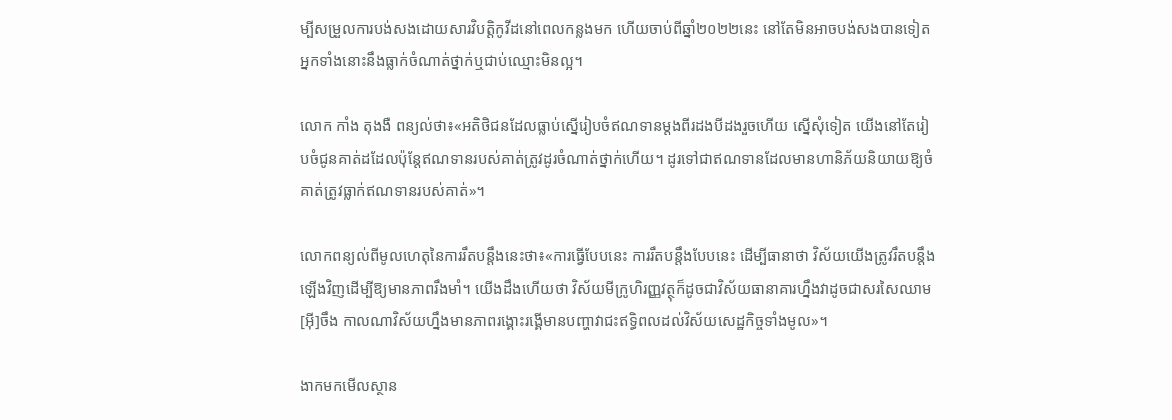ម្បីសម្រួលការបង់សងដោយសារវិបត្តិកូវីដនៅពេលកន្លងមក ហើយចាប់ពីឆ្នាំ២០២២នេះ នៅតែមិនអាចបង់សងបានទៀត អ្នកទាំងនោះនឹងធ្លាក់ចំណាត់ថ្នាក់ឬជាប់ឈ្មោះមិនល្អ។

លោក កាំង តុងងឺ ពន្យល់ថា៖«អតិថិជនដែលធ្លាប់ស្នើរៀបចំឥណទានម្តងពីរដងបីដងរួចហើយ ស្នើសុំទៀត យើងនៅតែរៀបចំជូនគាត់ដដែលប៉ុន្តែឥណទានរបស់គាត់ត្រូវដូរចំណាត់ថ្នាក់ហើយ។ ដូរទៅជាឥណទានដែលមានហានិភ័យនិយាយឱ្យចំគាត់ត្រូវធ្លាក់ឥណទានរបស់គាត់»។

លោកពន្យល់ពីមូលហេតុនៃការរឹតបន្តឹងនេះថា៖«ការធ្វើបែបនេះ ការរឹតបន្តឹងបែបនេះ ដើម្បីធានាថា វិស័យយើងត្រូវរឹតបន្តឹងឡើងវិញដើម្បីឱ្យមានភាពរឹងមាំ។ យើងដឹងហើយថា វិស័យមីក្រូហិរញ្ញវត្ថុក៏ដូចជាវិស័យធានាគារហ្នឹងវាដូចជាសរសៃឈាម[អ៊ី]ចឹង កាលណាវិស័យហ្នឹងមានភាពរង្គោះរង្គើមានបញ្ហាវាជះឥទ្ធិពលដល់វិស័យសេដ្ឋកិច្ចទាំងមូល»។

ងាកមកមើលស្ថាន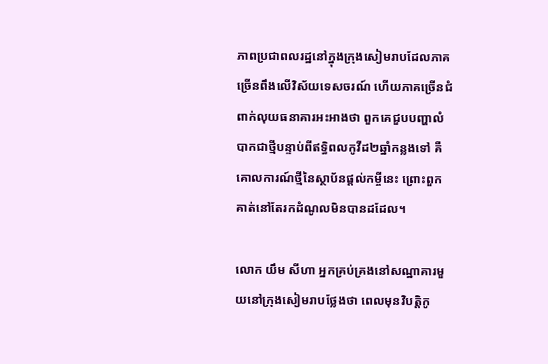ភាពប្រជាពលរដ្ឋនៅក្នុងក្រុងសៀមរាបដែលភាគច្រើនពឹងលើវិស័យទេសចរណ៍ ហើយភាគច្រើនជំពាក់លុយធនាគារអះអាងថា ពួកគេជួបបញ្ហាលំបាកជាថ្មីបន្ទាប់ពីឥទ្ធិពលកូវីដ២ឆ្នាំកន្លងទៅ គឺគោលការណ៍ថ្មីនៃស្ថាប័នផ្តល់កម្ចីនេះ ព្រោះពួកគាត់នៅតែរកដំណូលមិនបានដដែល។

លោក យឹម សីហា អ្នកគ្រប់គ្រងនៅសណ្ឋាគារមួយនៅក្រុងសៀមរាបថ្លែងថា ពេលមុនវិបត្តិកូ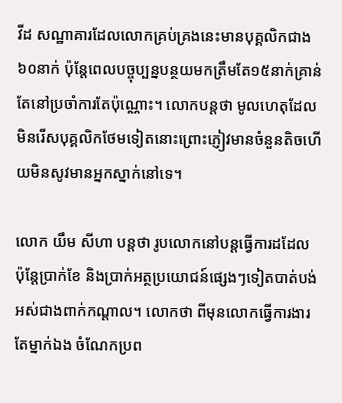វីដ សណ្ឋាគារដែលលោកគ្រប់គ្រងនេះមានបុគ្គលិកជាង៦០នាក់ ប៉ុន្តែពេលបច្ចុប្បន្នបន្ថយមកត្រឹមតែ១៥នាក់គ្រាន់តែនៅប្រចាំការតែប៉ុណ្ណោះ។ លោកបន្តថា មូលហេតុដែលមិនរើសបុគ្គលិកថែមទៀតនោះព្រោះភ្ញៀវមានចំនួនតិចហើយមិនសូវមានអ្នកស្នាក់នៅទេ។

លោក យឹម សីហា បន្តថា រូបលោកនៅបន្តធ្វើការដដែល ប៉ុន្តែប្រាក់ខែ និងប្រាក់អត្ថប្រយោជន៍ផ្សេងៗទៀតបាត់បង់អស់ជាងពាក់កណ្តាល។ លោកថា ពីមុនលោកធ្វើការងារតែម្នាក់ឯង ចំណែកប្រព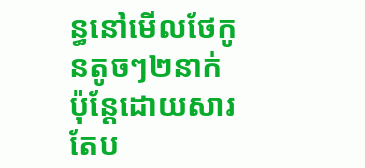ន្ធនៅមើលថែកូនតូចៗ២នាក់ ប៉ុន្តែដោយសារតែប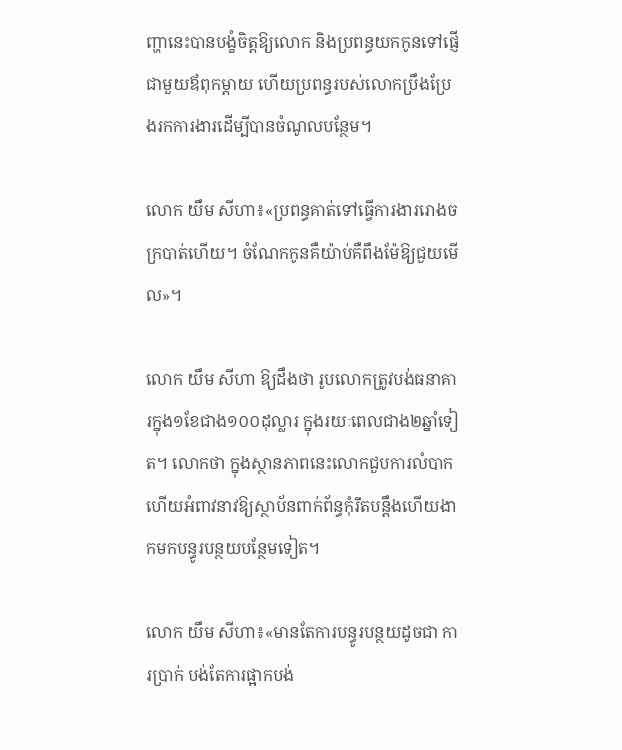ញ្ហានេះបានបង្ខំចិត្តឱ្យលោក និងប្រពន្ធយកកូនទៅផ្ញើជាមួយឪពុកម្តាយ ហើយប្រពន្ធរបស់លោកប្រឹងប្រែងរកការងារដើម្បីបានចំណូលបន្ថែម។

លោក យឹម សីហា៖«ប្រពន្ធគាត់ទៅធ្វើការងាររោងចក្របាត់ហើយ។ ចំណែកកូនគឺយ៉ាប់គឺពឹងម៉ែឱ្យជួយមើល»។

លោក យឹម សីហា ឱ្យដឹងថា រូបលោកត្រូវបង់ធនាគារក្នុង១ខែជាង១០០ដុល្លារ ក្នុងរយៈពេលជាង២ឆ្នាំទៀត។ លោកថា ក្នុងស្ថានភាពនេះលោកជួបការលំបាក ហើយអំពាវនាវឱ្យស្ថាប័នពាក់ព័ន្ធកុំរឹតបន្តឹងហើយងាកមកបន្ធូរបន្ថយបន្ថែមទៀត។

លោក យឹម សីហា៖«មានតែការបន្ធូរបន្ថយដូចជា ការប្រាក់ បង់តែការផ្អាកបង់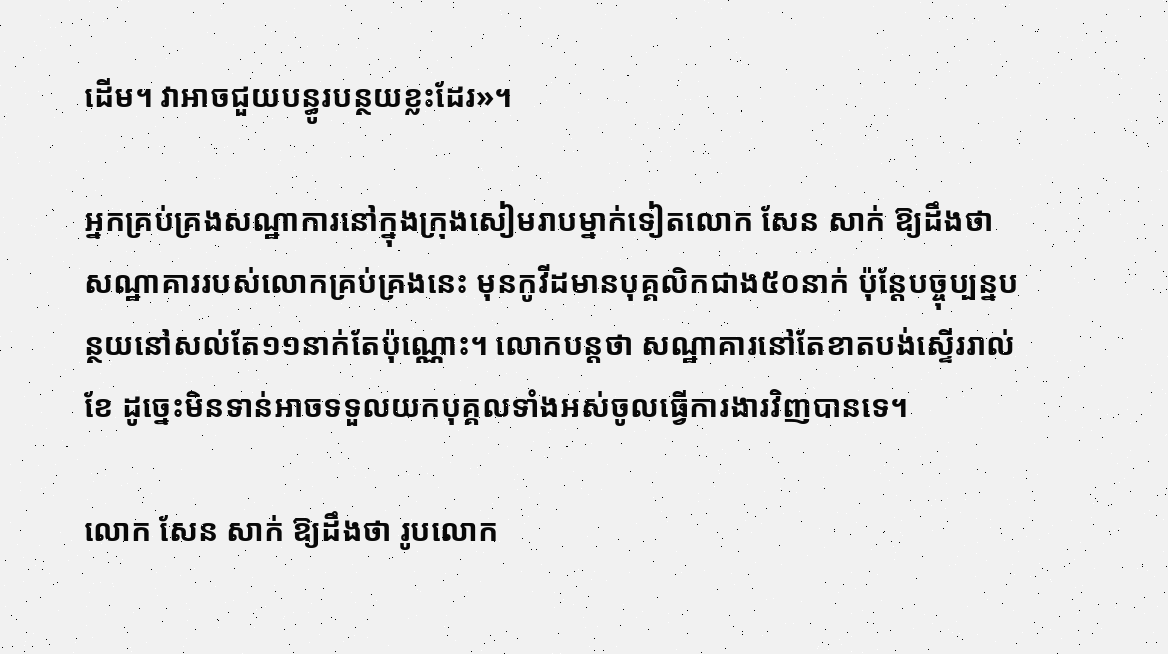ដើម។ វាអាចជួយបន្ធូរបន្ថយខ្លះដែរ»។

អ្នកគ្រប់គ្រងសណ្ឋាការនៅក្នុងក្រុងសៀមរាបម្នាក់ទៀតលោក សែន សាក់ ឱ្យដឹងថា សណ្ឋាគាររបស់លោកគ្រប់គ្រងនេះ មុនកូវីដមានបុគ្គលិកជាង៥០នាក់ ប៉ុន្តែបច្ចុប្បន្នបន្ថយនៅសល់តែ១១នាក់តែប៉ុណ្ណោះ។ លោកបន្តថា សណ្ឋាគារនៅតែខាតបង់ស្ទើររាល់ខែ ដូច្នេះមិនទាន់អាចទទួលយកបុគ្គលទាំងអស់ចូលធ្វើការងារវិញបានទេ។

លោក សែន សាក់ ឱ្យដឹងថា រូបលោក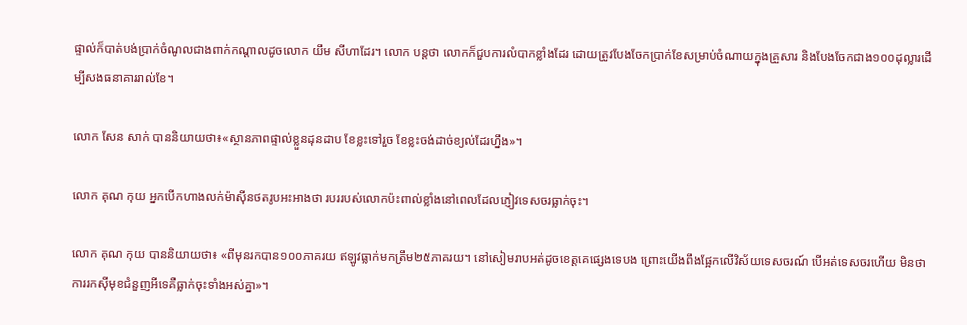ផ្ទាល់ក៏បាត់បង់ប្រាក់ចំណូលជាងពាក់កណ្តាលដូចលោក យឹម សីហាដែរ។ លោក បន្តថា លោកក៏ជួបការលំបាកខ្លាំងដែរ ដោយត្រូវបែងចែកប្រាក់ខែសម្រាប់ចំណាយក្នុងគ្រួសារ និងបែងចែកជាង១០០ដុល្លារដើម្បីសងធនាគាររាល់ខែ។

លោក សែន សាក់ បាននិយាយថា៖«ស្ថានភាពផ្ទាល់ខ្លួនដុនដាប ខែខ្លះទៅរួច ខែខ្លះចង់ដាច់ខ្យល់ដែរហ្នឹង»។

លោក គុណ កុយ អ្នកបើកហាងលក់ម៉ាស៊ីនថតរូបអះអាងថា របររបស់លោកប៉ះពាល់ខ្លាំងនៅពេលដែលភ្ញៀវទេសចរធ្លាក់ចុះ។

លោក គុណ កុយ បាននិយាយថា៖ «ពីមុនរកបាន១០០ភាគរយ ឥឡូវធ្លាក់មកត្រឹម២៥ភាគរយ។ នៅសៀមរាបអត់ដូចខេត្តគេផ្សេងទេបង ព្រោះយើងពឹងផ្អែកលើវិស័យទេសចរណ៍ បើអត់ទេសចរហើយ មិនថា ការរកស៊ីមុខជំនួញអីទេគឺធ្លាក់ចុះទាំងអស់គ្នា»។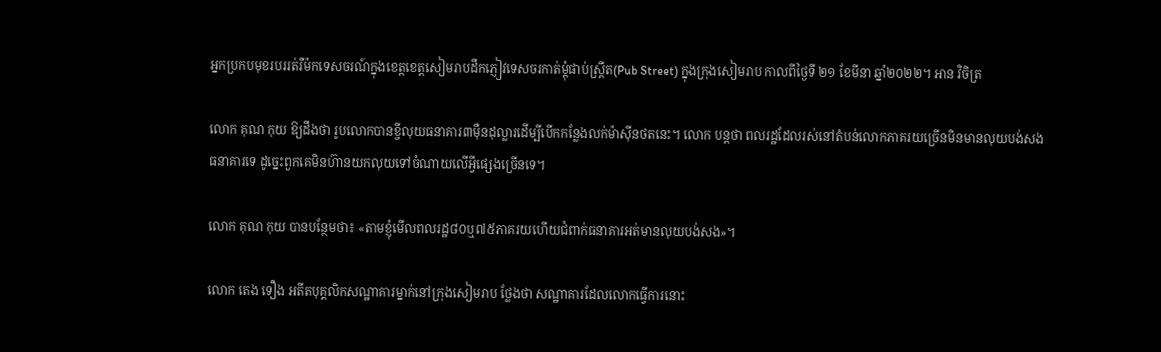អ្នកប្រកបមុខរបររត់រឺម៉កទេសចរណ៍ក្នុងខេត្តខេត្តសៀមរាបដឹកភ្ញៀវទេសចរកាត់ម្តុំផាប់ស្ត្រីត(Pub Street) ក្នុងក្រុងសៀមរាប កាលពីថ្ងៃទី ២១ ខែមីនា ឆ្នាំ២០២២។ អាន វិចិត្រ

លោក គុណ កុយ ឱ្យដឹងថា រូបលោកបានខ្ចីលុយធនាគារ៣ម៉ឺនដុល្លារដើម្បីបើកកន្លែងលក់ម៉ាស៊ីនថតនេះ។ លោក បន្តថា ពលរដ្ឋដែលរស់នៅតំបន់លោកភាគរយច្រើនមិនមានលុយបង់សងធនាគារទេ ដូច្នេះពួកគេមិនហ៊ានយកលុយទៅចំណាយលើអ្វីផ្សេងច្រើនទេ។

លោក គុណ កុយ បានបន្ថែមថា៖ «តាមខ្ញុំមើលពលរដ្ឋ៨០ឬ៧៥ភាគរយហើយជំពាក់ធនាគារអត់មានលុយបង់សង»។

លោក តេង ទឿង អតីតបុគ្គលិកសណ្ឋាគារម្នាក់នៅក្រុងសៀមរាប ថ្លែងថា សណ្ឋាគារដែលលោកធ្វើការនោះ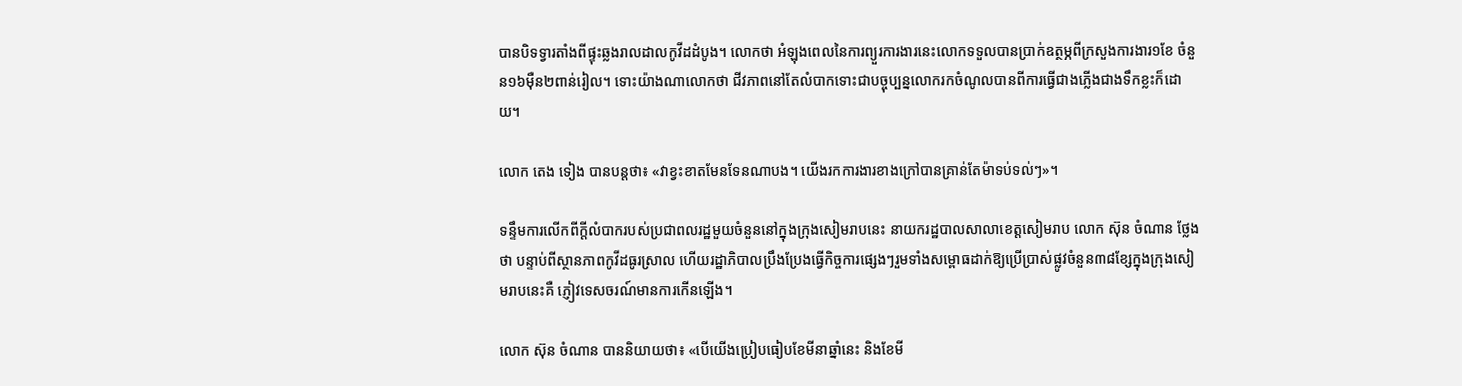បានបិទទ្វារតាំងពីផ្ទុះឆ្លងរាលដាលកូវីដដំបូង។ លោកថា អំឡុងពេលនៃការព្យួរការងារនេះលោកទទួលបានប្រាក់ឧត្ថម្ភពីក្រសួងការងារ១ខែ ចំនួន១៦ម៉ឺន២ពាន់រៀល។ ទោះយ៉ាងណាលោកថា ជីវភាពនៅតែលំបាកទោះជាបច្ចុប្បន្នលោករកចំណូលបានពីការធ្វើជាងភ្លើងជាងទឹកខ្លះក៏ដោយ។

លោក តេង ទៀង បានបន្តថា៖ «វាខ្វះខាតមែនទែនណាបង។ យើងរកការងារខាងក្រៅបានគ្រាន់តែម៉ាទប់ទល់ៗ»។

ទន្ទឹមការលើកពីក្តីលំបាករបស់ប្រជាពលរដ្ឋមួយចំនួននៅក្នុងក្រុងសៀមរាបនេះ នាយករដ្ឋបាលសាលាខេត្តសៀមរាប លោក ស៊ុន ចំណាន ថ្លែងថា បន្ទាប់ពីស្ថានភាពកូវីដធូរស្រាល ហើយរដ្ឋាភិបាលប្រឹងប្រែងធ្វើកិច្ចការផ្សេងៗរួមទាំងសម្ពោធដាក់ឱ្យប្រើប្រាស់ផ្លូវចំនួន៣៨ខ្សែក្នុងក្រុងសៀមរាបនេះគឺ ភ្ញៀវទេសចរណ៍មានការកើនឡើង។

លោក ស៊ុន ចំណាន បាននិយាយថា៖ «បើយើងប្រៀបធៀបខែមីនាឆ្នាំនេះ និងខែមី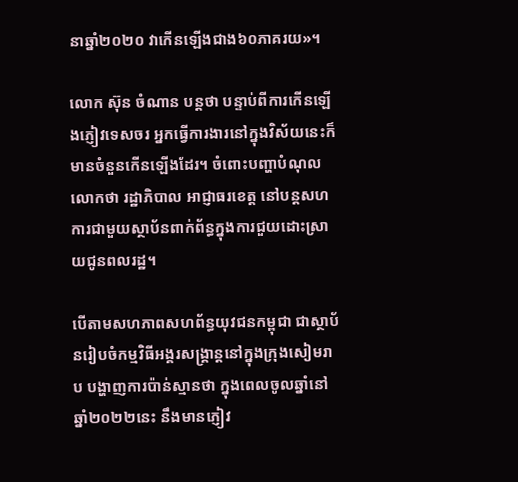នាឆ្នាំ២០២០ វាកើនឡើងជាង៦០ភាគរយ»។

លោក ស៊ុន ចំណាន បន្តថា បន្ទាប់ពីការកើនឡើងភ្ញៀវទេសចរ អ្នកធ្វើការងារនៅក្នុងវិស័យនេះក៏មានចំនួនកើនឡើងដែរ។ ចំពោះបញ្ហាបំណុលលោកថា រដ្ឋាភិបាល អាជ្ញាធរខេត្ត នៅបន្តសហការជាមួយស្ថាប័នពាក់ព័ន្ធក្នុងការជួយដោះស្រាយជូនពលរដ្ឋ។

បើតាមសហភាពសហព័ន្ធយុវជនកម្ពុជា ជាស្ថាប័នរៀបចំកម្មវិធីអង្គរសង្គ្រាន្តនៅក្នុងក្រុងសៀមរាប បង្ហាញការប៉ាន់ស្មានថា ក្នុងពេលចូលឆ្នាំនៅឆ្នាំ២០២២នេះ នឹងមានភ្ញៀវ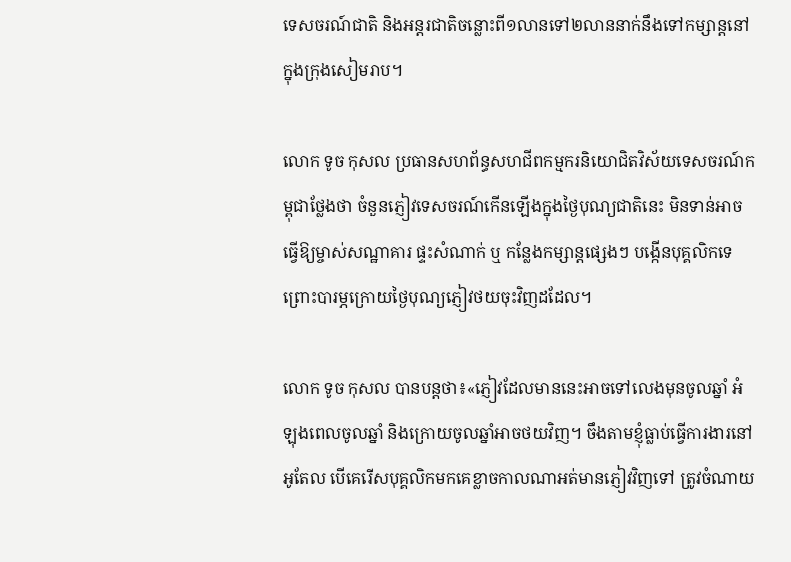ទេសចរណ៍ជាតិ និងអន្តរជាតិចន្លោះពី១លានទៅ២លាននាក់នឹងទៅកម្សាន្តនៅក្នុងក្រុងសៀមរាប។

លោក ទូច កុសល ប្រធានសហព័ន្ធសហជីពកម្មករនិយោជិតវិស័យទេសចរណ៍កម្ពុជាថ្លែងថា ចំនួនភ្ញៀវទេសចរណ៍កើនឡើងក្នុងថ្ងៃបុណ្យជាតិនេះ មិនទាន់អាចធ្វើឱ្យម្ចាស់សណ្ឋាគារ ផ្ទះសំណាក់ ឬ កន្លែងកម្សាន្តផ្សេងៗ បង្កើនបុគ្គលិកទេ ព្រោះបារម្ភក្រោយថ្ងៃបុណ្យភ្ញៀវថយចុះវិញដដែល។

លោក ទូច កុសល បានបន្តថា៖«ភ្ញៀវដែលមាននេះអាចទៅលេងមុនចូលឆ្នាំ អំឡុងពេលចូលឆ្នាំ និងក្រោយចូលឆ្នាំអាចថយវិញ។ ចឹងតាមខ្ញុំធ្លាប់ធ្វើការងារនៅអូតែល បើគេរើសបុគ្គលិកមកគេខ្លាចកាលណាអត់មានភ្ញៀវវិញទៅ ត្រូវចំណាយ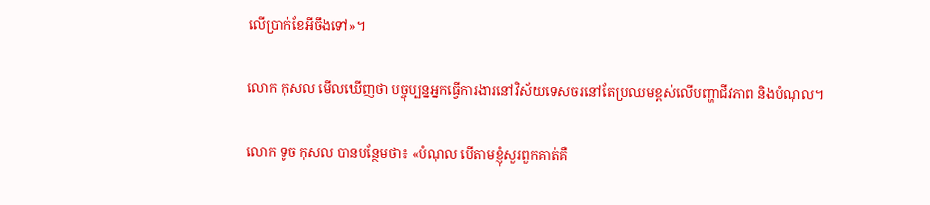លើប្រាក់ខែអីចឹងទៅ»។

លោក កុសល មើលឃើញថា បច្ចុប្បន្នអ្នកធ្វើការងារនៅវិស័យទេសចរនៅតែប្រឈមខ្ពស់លើបញ្ហាជីវភាព និងបំណុល។

លោក ទូច កុសល បានបន្ថែមថា៖ «បំណុល បើតាមខ្ញុំសួរពួកគាត់គឺ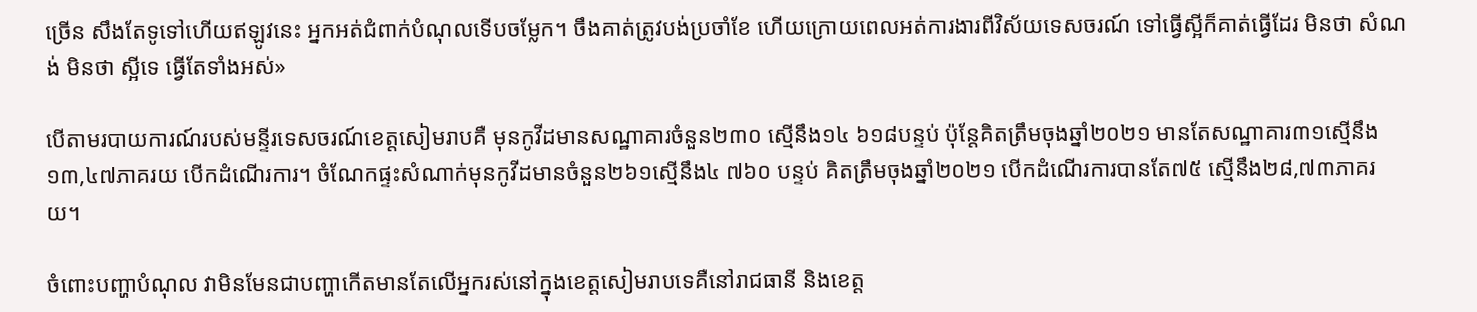ច្រើន សឹងតែទូទៅហើយឥឡូវនេះ អ្នកអត់ជំពាក់បំណុលទើបចម្លែក។ ចឹងគាត់ត្រូវបង់ប្រចាំខែ ហើយក្រោយពេលអត់ការងារពីវិស័យទេសចរណ៍ ទៅធ្វើស្អីក៏គាត់ធ្វើដែរ មិនថា សំណង់ មិនថា ស្អីទេ ធ្វើតែទាំងអស់»

បើតាមរបាយការណ៍របស់មន្ទីរទេសចរណ៍ខេត្តសៀមរាបគឺ មុនកូវីដមានសណ្ឋាគារចំនួន២៣០ ស្មើនឹង១៤ ៦១៨បន្ទប់ ប៉ុន្តែគិតត្រឹមចុងឆ្នាំ២០២១ មានតែសណ្ឋាគារ៣១ស្មើនឹង១៣,៤៧ភាគរយ បើកដំណើរការ។ ចំណែកផ្ទះសំណាក់មុនកូវីដមានចំនួន២៦១ស្មើនឹង៤ ៧៦០ បន្ទប់ គិតត្រឹមចុងឆ្នាំ២០២១ បើកដំណើរការបានតែ៧៥ ស្មើនឹង២៨,៧៣ភាគរយ។

ចំពោះបញ្ហាបំណុល វាមិនមែនជាបញ្ហាកើតមានតែលើអ្នករស់នៅក្នុងខេត្តសៀមរាបទេគឺនៅរាជធានី និងខេត្ត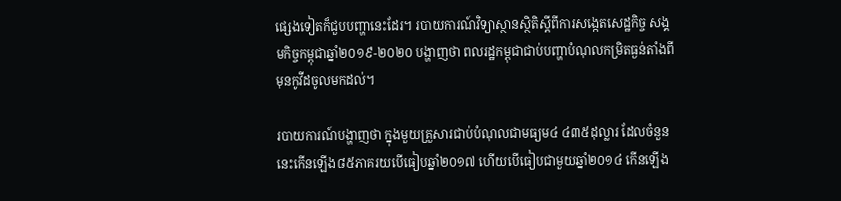ផ្សេងទៀតក៏ជួបបញ្ហានេះដែរ។ របាយការណ៍វិទ្យាស្ថានស្ថិតិស្តីពីការសង្កេតសេដ្ឋកិច្ច សង្គមកិច្ចកម្ពុជាឆ្នាំ២០១៩-២០២០ បង្ហាញថា ពលរដ្ឋកម្ពុជាជាប់បញ្ហាបំណុលកម្រិតធ្ងន់តាំងពីមុនកូវីដចូលមកដល់។

របាយការណ៍បង្ហាញថា ក្នុងមួយគ្រួសារជាប់បំណុលជាមធ្យម៤ ៤៣៥ដុល្លារ ដែលចំនួននេះកើនឡើង៨៥ភាគរយបើធៀបឆ្នាំ២០១៧ ហើយបើធៀបជាមួយឆ្នាំ២០១៤ កើនឡើង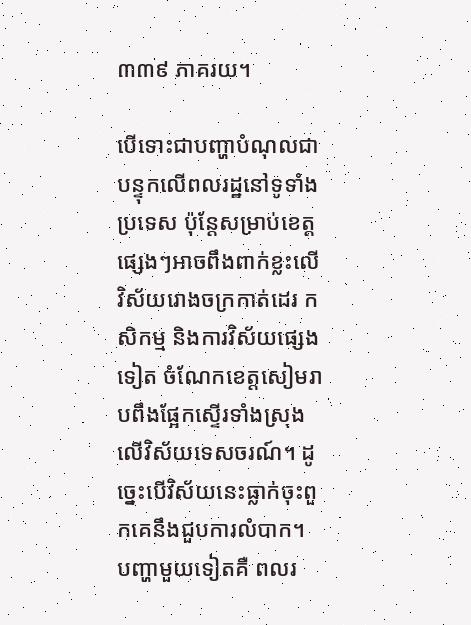៣៣៩ ភាគរយ។

បើទោះជាបញ្ហាបំណុលជាបន្ទុកលើពលរដ្ឋនៅទូទាំងប្រទេស ប៉ុន្តែសម្រាប់ខេត្តផ្សេងៗអាចពឹងពាក់ខ្លះលើវិស័យរោងចក្រកាត់ដេរ កសិកម្ម និងការវិស័យផ្សេងទៀត ចំណែកខេត្តសៀមរាបពឹងផ្អែកស្ទើរទាំងស្រុងលើវិស័យទេសចរណ៍។ ដូច្នេះបើវិស័យនេះធ្លាក់ចុះពួកគេនឹងជួបការលំបាក។ បញ្ហាមួយទៀតគឺ ពលរ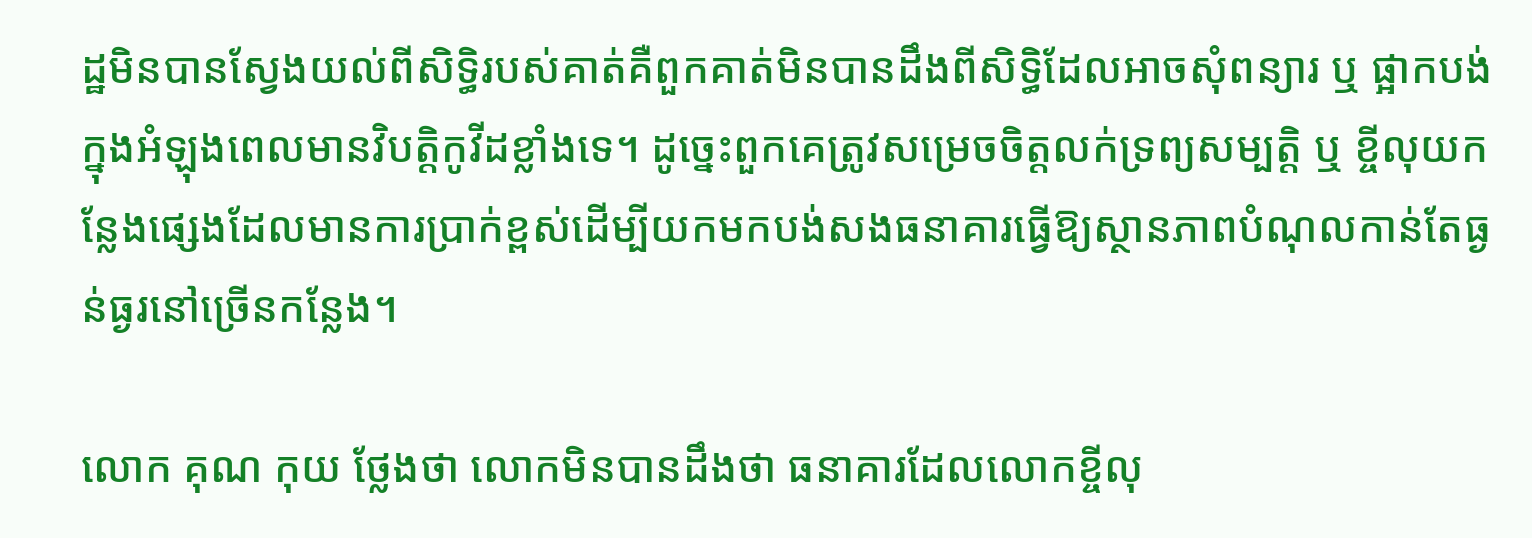ដ្ឋមិនបានស្វែងយល់ពីសិទ្ធិរបស់គាត់គឺពួកគាត់មិនបានដឹងពីសិទ្ធិដែលអាចសុំពន្យារ ឬ ផ្អាកបង់ក្នុងអំឡុងពេលមានវិបត្តិកូវីដខ្លាំងទេ។ ដូច្នេះពួកគេត្រូវសម្រេចចិត្តលក់ទ្រព្យសម្បត្តិ ឬ ខ្ចីលុយកន្លែងផ្សេងដែលមានការប្រាក់ខ្ពស់ដើម្បីយកមកបង់សងធនាគារធ្វើឱ្យស្ថានភាពបំណុលកាន់តែធ្ងន់ធ្ងរនៅច្រើនកន្លែង។

លោក គុណ កុយ ថ្លែងថា លោកមិនបានដឹងថា ធនាគារដែលលោកខ្ចីលុ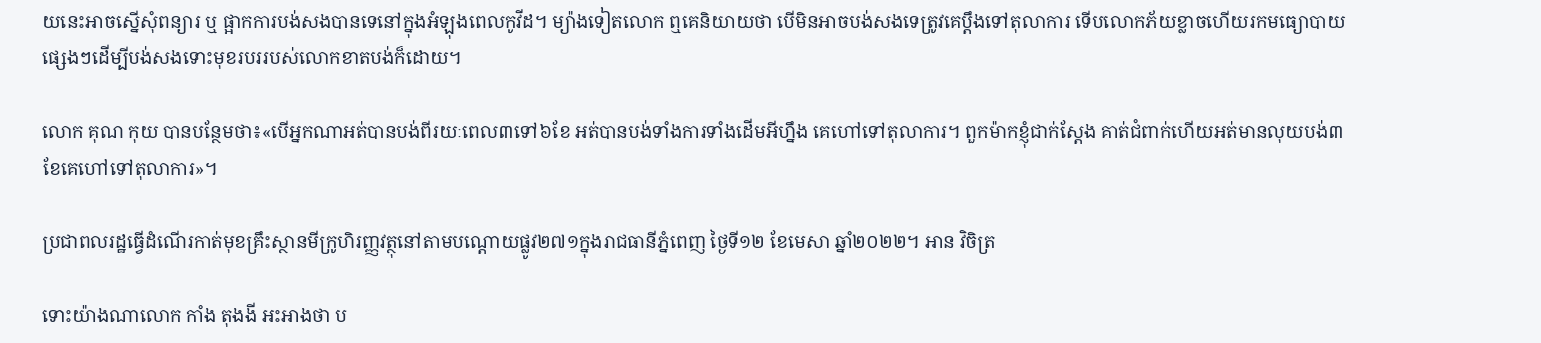យនេះអាចស្នើសុំពន្យារ ឬ ផ្អាកការបង់សងបានទេនៅក្នុងអំឡុងពេលកូវីដ។ ម្យ៉ាងទៀតលោក ឮគេនិយាយថា បើមិនអាចបង់សងទេត្រូវគេប្តឹងទៅតុលាការ ទើបលោកភ័យខ្លាចហើយរកមធ្យោបាយផ្សេងៗដើម្បីបង់សងទោះមុខរបររបស់លោកខាតបង់ក៏ដោយ។

លោក គុណ កុយ បានបន្ថែមថា៖«បើអ្នកណាអត់បានបង់ពីរយៈពេល៣ទៅ៦ខែ អត់បានបង់ទាំងការទាំងដើមអីហ្នឹង គេហៅទៅតុលាការ។ ពួកម៉ាកខ្ញុំជាក់ស្តែង គាត់ជំពាក់ហើយអត់មានលុយបង់៣ខែគេហៅទៅតុលាការ»។

ប្រជាពលរដ្ឋធ្វើដំណើរកាត់មុខគ្រឹះស្ថានមីក្រូហិរញ្ញវត្ថុនៅតាមបណ្តោយផ្លូវ២៧១ក្នុងរាជធានីភ្នំពេញ ថ្ងៃទី១២ ខែមេសា ឆ្នាំ២០២២។ អាន វិចិត្រ

ទោះយ៉ាងណាលោក កាំង តុងងី អះអាងថា ប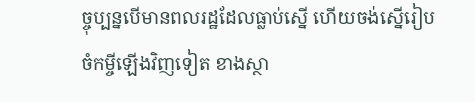ច្ចុប្បន្នបើមានពលរដ្ឋដែលធ្លាប់ស្នើ ហើយចង់ស្នើរៀបចំកម្ចីឡើងវិញទៀត ខាងស្ថា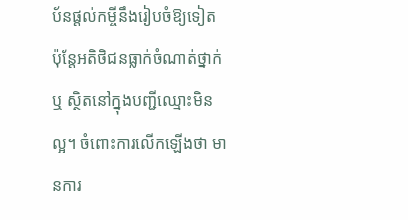ប័នផ្តល់កម្ចីនឹងរៀបចំឱ្យទៀត ប៉ុន្តែអតិថិជនធ្លាក់ចំណាត់ថ្នាក់ ឬ ស្ថិតនៅក្នុងបញ្ជីឈ្មោះមិនល្អ។ ចំពោះការលើកឡើងថា មានការ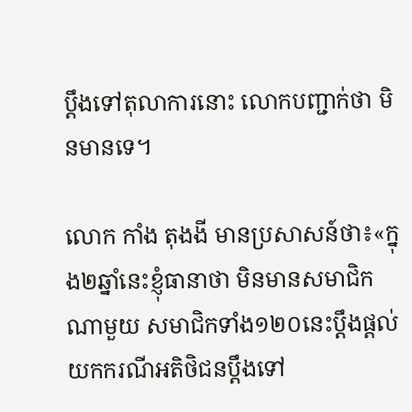ប្តឹងទៅតុលាការនោះ លោកបញ្ជាក់ថា មិនមានទេ។

លោក កាំង តុងងី មានប្រសាសន៍ថា៖«ក្នុង២ឆ្នាំនេះខ្ញុំធានាថា មិនមានសមាជិកណាមួយ សមាជិកទាំង១២០នេះប្តឹងផ្តល់ យកករណីអតិថិជនប្តឹងទៅ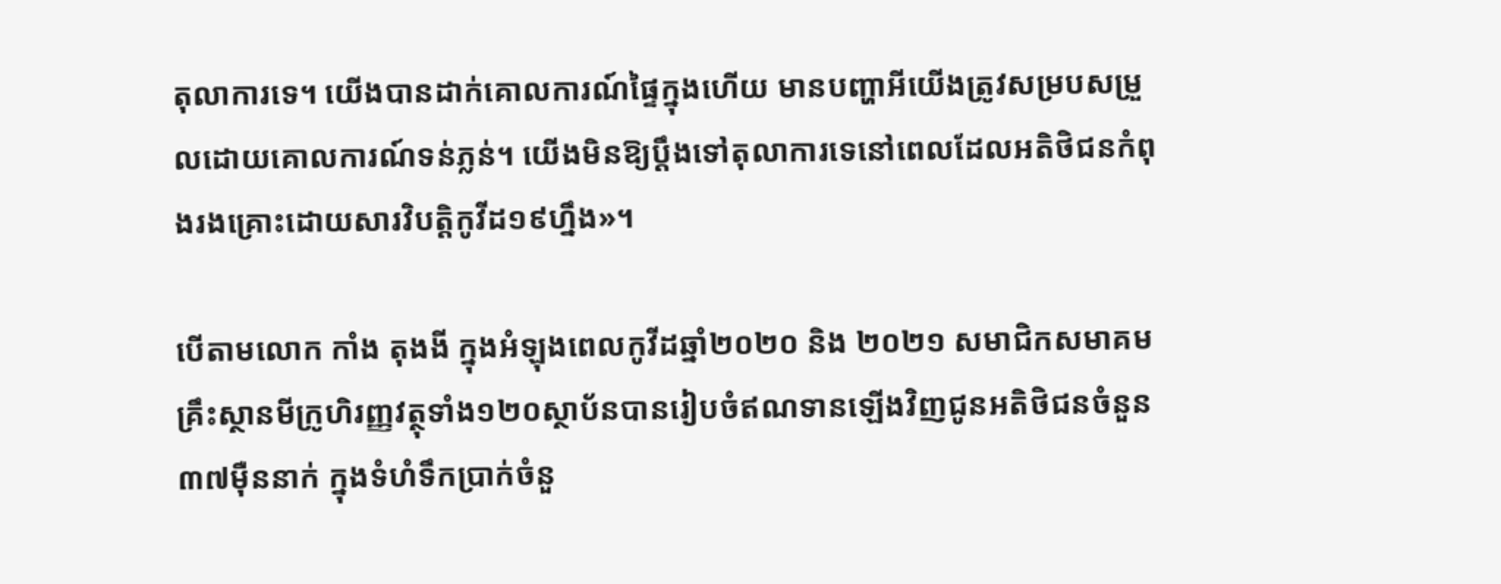តុលាការទេ។ យើងបានដាក់គោលការណ៍ផ្ទៃក្នុងហើយ មានបញ្ហាអីយើងត្រូវសម្របសម្រួលដោយគោលការណ៍ទន់ភ្លន់។ យើងមិនឱ្យប្តឹងទៅតុលាការទេនៅពេលដែលអតិថិជនកំពុងរងគ្រោះដោយសារវិបត្តិកូវីដ១៩ហ្នឹង»។

បើតាមលោក កាំង តុងងី ក្នុងអំឡុងពេលកូវីដឆ្នាំ២០២០ និង ២០២១ សមាជិកសមាគមគ្រឹះស្ថានមីក្រូហិរញ្ញវត្ថុទាំង១២០ស្ថាប័នបានរៀបចំឥណទានឡើងវិញជូនអតិថិជនចំនួន៣៧ម៉ឺននាក់ ក្នុងទំហំទឹកប្រាក់ចំនួ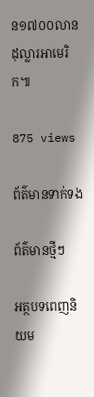ន១៧០០លានដុល្លារអាមេរិក៕

875 views

ព័ត៌មានទាក់ទង

ព័ត៌មានថ្មីៗ

អត្ថបទពេញនិយម